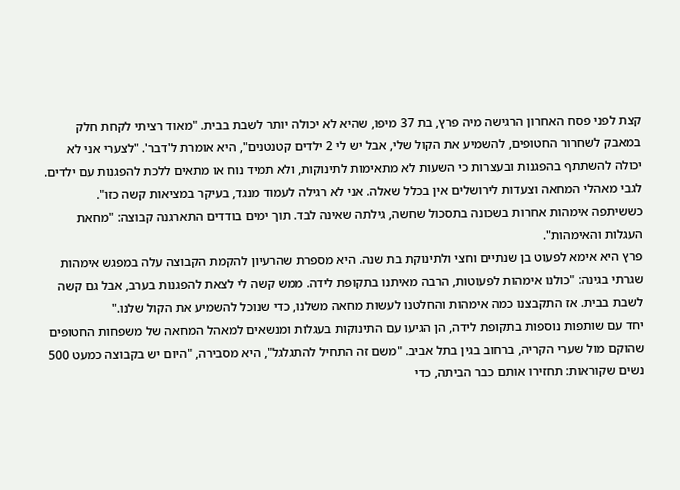קצת לפני פסח האחרון הרגישה מיה פרץ, בת 37 מיפו, שהיא לא יכולה יותר לשבת בבית. "מאוד רציתי לקחת חלק במאבק לשחרור החטופים, להשמיע את הקול שלי, אבל יש לי 2 ילדים קטנטנים", היא אומרת ל'דבר'. "לצערי אני לא יכולה להשתתף בהפגנות ובעצרות כי השעות לא מתאימות לתינוקות, ולא תמיד נוח או מתאים ללכת להפגנות עם ילדים. לגבי מאהלי המחאה וצעדות לירושלים אין בכלל שאלה. אני לא רגילה לעמוד מנגד, בעיקר במציאות קשה כזו".
כששיתפה אימהות אחרות בשכונה בתסכול שחשה, גילתה שאינה לבד. תוך ימים בודדים התארגנה קבוצה: "מחאת העגלות והאימהות".
פרץ היא אימא לפעוט בן שנתיים וחצי ולתינוקת בת שנה. היא מספרת שהרעיון להקמת הקבוצה עלה במפגש אימהות שגרתי בגינה: "כולנו אימהות לפעוטות, הרבה מאיתנו בתקופת לידה. ממש קשה לי לצאת להפגנות בערב, אבל גם קשה לשבת בבית. אז התקבצנו כמה אימהות והחלטנו לעשות מחאה משלנו, כדי שנוכל להשמיע את הקול שלנו."
יחד עם שותפות נוספות בתקופת לידה, הן הגיעו עם התינוקות בעגלות ומנשאים למאהל המחאה של משפחות החטופים שהוקם מול שערי הקריה, ברחוב בגין בתל אביב. "משם זה התחיל להתגלגל", היא מסבירה, "היום יש בקבוצה כמעט 500 נשים שקוראות: תחזירו אותם כבר הביתה, כדי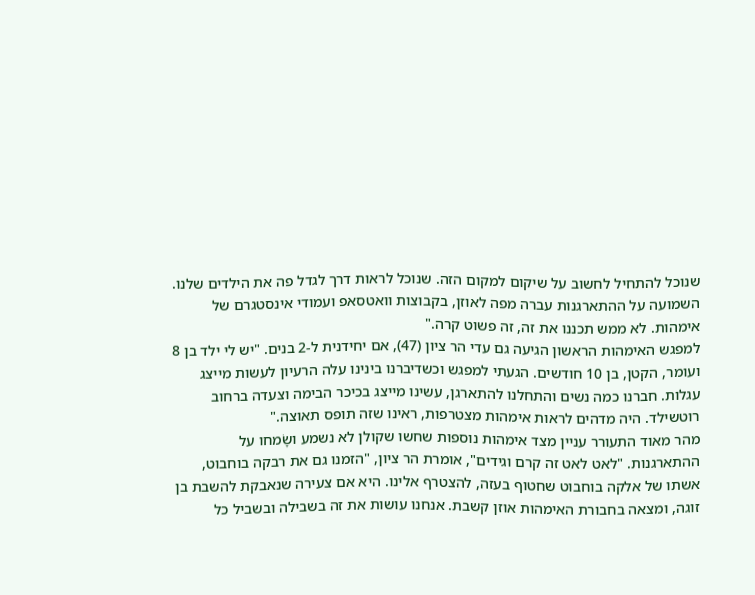שנוכל להתחיל לחשוב על שיקום למקום הזה. שנוכל לראות דרך לגדל פה את הילדים שלנו. השמועה על ההתארגנות עברה מפה לאוזן, בקבוצות וואטסאפ ועמודי אינסטגרם של אימהות. לא ממש תכננו את זה, זה פשוט קרה."
למפגש האימהות הראשון הגיעה גם עדי הר ציון (47), אם יחידנית ל-2 בנים. "יש לי ילד בן 8 ועומר, הקטן, בן 10 חודשים. הגעתי למפגש וכשדיברנו בינינו עלה הרעיון לעשות מייצג עגלות. חברנו כמה נשים והתחלנו להתארגן, עשינו מייצג בכיכר הבימה וצעדה ברחוב רוטשילד. היה מדהים לראות אימהות מצטרפות, ראינו שזה תופס תאוצה."
מהר מאוד התעורר עניין מצד אימהות נוספות שחשו שקולן לא נשמע ושָׂמחו על ההתארגנות. "לאט לאט זה קרם וגידים", אומרת הר ציון, "הזמנו גם את רבקה בוחבוט, אשתו של אלקה בוחבוט שחטוף בעזה, להצטרף אלינו. היא אם צעירה שנאבקת להשבת בן זוגה, ומצאה בחבורת האימהות אוזן קשבת. אנחנו עושות את זה בשבילה ובשביל כל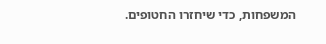המשפחות, כדי שיחזרו החטופים.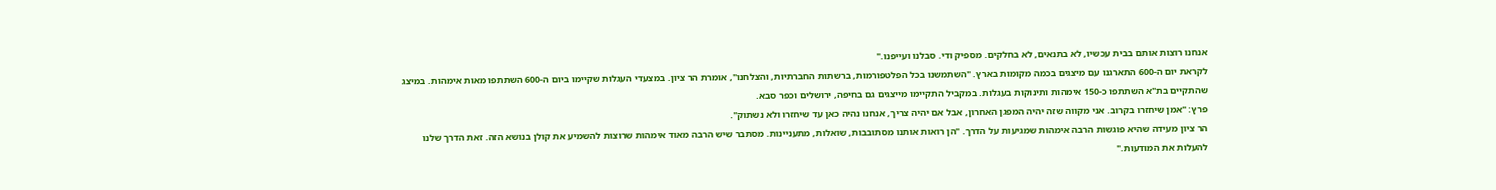אנחנו רוצות אותם בבית עכשיו, לא בתנאים, לא בחלקים. מספיק ודי. סבלנו ועייפנו."
לקראת יום ה-600 התארגנו עם מיצגים בכמה מקומות בארץ. "השתמשנו בכל הפלטפורמות, ברשתות החברתיות, והצלחנו", אומרת הר ציון. במצעדי העגלות שקיימו ביום ה-600 השתתפו מאות אימהות. במיצג שהתקיים בת"א השתתפו כ-150 אימהות ותינוקות בעגלות. במקביל התקיימו מייצגים גם בחיפה, ירושלים וכפר סבא.
פרץ: "אמן שיחזרו בקרוב. אני מקווה שזה יהיה המפגן האחרון, אבל אם יהיה צריך, אנחנו נהיה כאן עד שיחזרו ולא נשתוק".
הר ציון מעידה שהיא פוגשות הרבה אימהות שמגיעות על הדרך. "הן רואות אותנו מסתובבות, שואלות, מתעניינות. מסתבר שיש הרבה מאוד אימהות שרוצות להשמיע את קולן בנושא הזה. זאת הדרך שלנו להעלות את המודעות."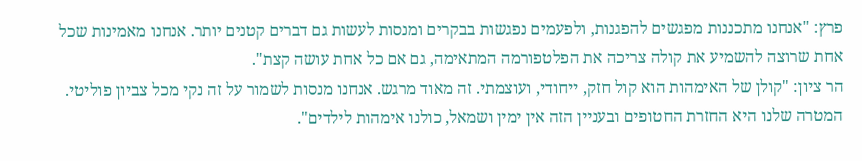פרץ: "אנחנו מתכננות מפגשים להפגנות, ולפעמים נפגשות בבקרים ומנסות לעשות גם דברים קטנים יותר. אנחנו מאמינות שכל אחת שרוצה להשמיע את קולה צריכה את הפלטפורמה המתאימה, גם אם כל אחת עושה קצת".
הר ציון: "קולן של האימהות הוא קול חזק, ייחודי, ועוצמתי. זה מאוד מרגש. אנחנו מנסות לשמור על זה נקי מכל צביון פוליטי. המטרה שלנו היא החזרת החטופים ובעניין הזה אין ימין ושמאל, כולנו אימהות לילדים".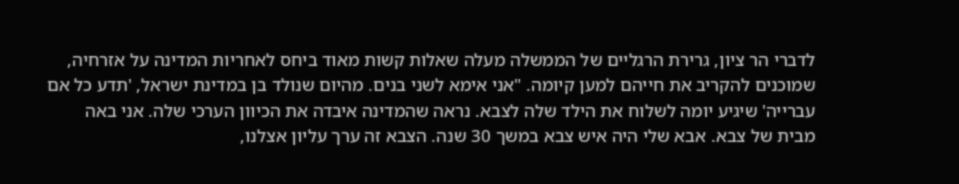לדברי הר ציון, גרירת הרגליים של הממשלה מעלה שאלות קשות מאוד ביחס לאחריות המדינה על אזרחיה, שמוכנים להקריב את חייהם למען קיומה. "אני אימא לשני בנים. מהיום שנולד בן במדינת ישראל, 'תדע כל אם עברייה' שיגיע יומה לשלוח את הילד שלה לצבא. נראה שהמדינה איבדה את הכיוון הערכי שלה. אני באה מבית של צבא. אבא שלי היה איש צבא במשך 30 שנה. הצבא זה ערך עליון אצלנו,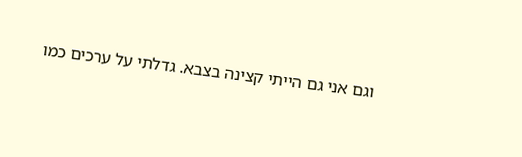וגם אני גם הייתי קצינה בצבא. גדלתי על ערכים כמו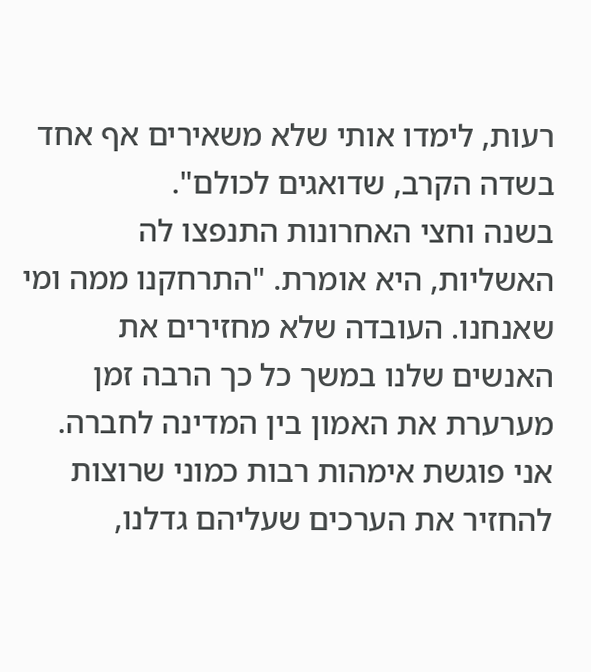רעות, לימדו אותי שלא משאירים אף אחד בשדה הקרב, שדואגים לכולם".
בשנה וחצי האחרונות התנפצו לה האשליות, היא אומרת. "התרחקנו ממה ומי שאנחנו. העובדה שלא מחזירים את האנשים שלנו במשך כל כך הרבה זמן מערערת את האמון בין המדינה לחברה. אני פוגשת אימהות רבות כמוני שרוצות להחזיר את הערכים שעליהם גדלנו,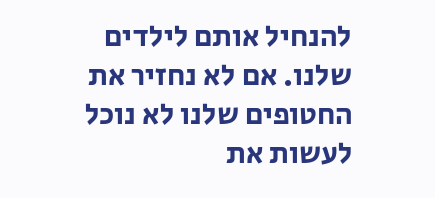להנחיל אותם לילדים שלנו. אם לא נחזיר את החטופים שלנו לא נוכל לעשות את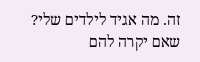זה. מה אגיד לילדים שלי? שאם יקרה להם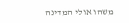משהו אולי המדינה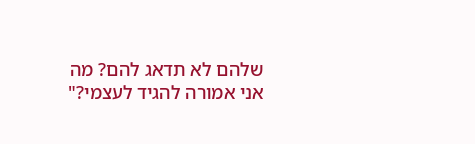שלהם לא תדאג להם? מה אני אמורה להגיד לעצמי?"